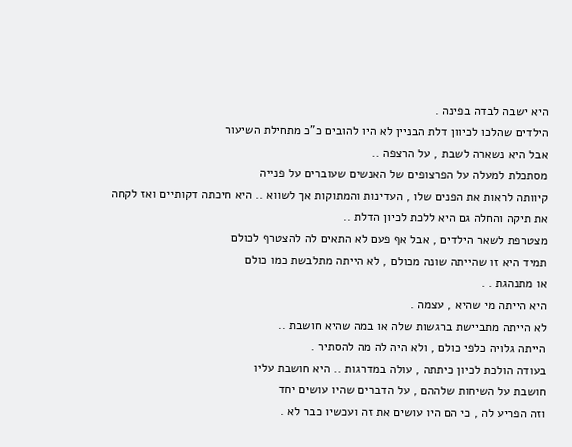היא ישבה לבדה בפינה .
הילדים שהלכו לכיוון דלת הבניין לא היו להובים כ"כ מתחילת השיעור
אבל היא נשארה לשבת , על הרצפה ..
מסתכלת למעלה על הפרצופים של האנשים שעוברים על פנייה
קיוותה לראות את הפנים שלו , העדינות והמתוקות אך לשווא .. היא חיכתה דקותיים ואז לקחה את תיקה והחלה גם היא ללכת לכיון הדלת ..
מצטרפת לשאר הילדים , אבל אף פעם לא התאים לה להצטרף לכולם
תמיד היא זו שהייתה שונה מכולם , לא הייתה מתלבשת כמו כולם
או מתנהגת . .
היא הייתה מי שהיא , עצמה .
לא הייתה מתביישת ברגשות שלה או במה שהיא חושבת ..
הייתה גלויה כלפי כולם , ולא היה לה מה להסתיר .
בעודה הולכת לכיון כיתתה , עולה במדרגות .. היא חושבת עליו
חושבת על השיחות שלההם , על הדברים שהיו עושים יחד
וזה הפריע לה , כי הם היו עושים את זה ועכשיו כבר לא .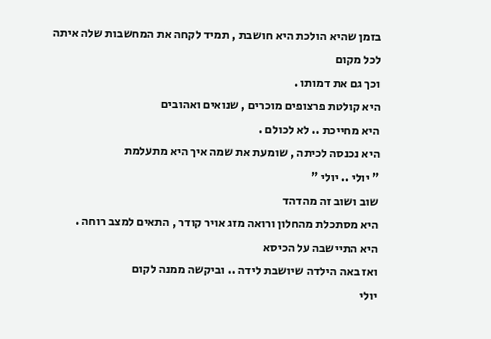בזמן שהיא הולכת היא חושבת , תמיד לקחה את המחשבות שלה איתה לכל מקום
וכך גם את דמותו .
היא קולטת פרצופים מוכרים , שנואים ואהובים
היא מחייכת .. לא לכולם .
היא נכנסה לכיתה , שומעת את שמה איך היא מתעלמת
" יולי .. יולי "
שוב ושוב זה מהדהד
היא מסתכלת מהחלון ורואה מזג אויר קודר , התאים למצב רוחה .
היא התיישבה על הכיסא
ואז באה הילדה שיושבת לידה .. וביקשה ממנה לקום
יולי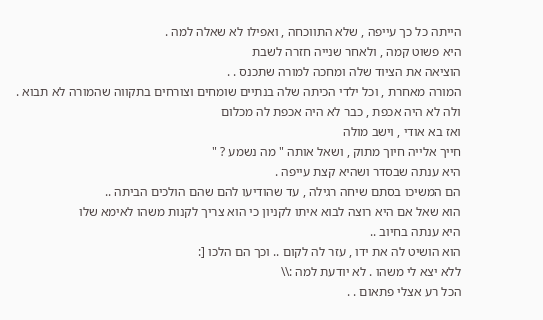הייתה כל כך עייפה , שלא התווכחה , ואפילו לא שאלה למה .
היא פשוט קמה , ולאחר שנייה חזרה לשבת
הוציאה את הציוד שלה ומחכה למורה שתכנס . .
המורה מאחרת , וכל ילדי הכיתה שלה בנתיים שומחים וצורחים בתקווה שהמורה לא תבוא .
ולה לא היה אכפת , כבר לא היה אכפת לה מכלום
ואז בא אודי , וישב מולה
חייך אלייה חיוך מתוק , ושאל אותה " מה נשמע ? "
היא ענתה שבסדר ושהיא קצת עייפה .
הם המשיכו בסתם שיחה רגילה , עד שהודיעו להם שהם הולכים הביתה ..
הוא שאל אם היא רוצה לבוא איתו לקניון כי הוא צריך לקנות משהו לאימא שלו
היא ענתה בחיוב ..
הוא הושיט לה את ידו , עזר לה לקום .. וכך הם הלכו [:
ללא יצא לי משהו . לא יודעת למה :\\
הכל רע אצלי פתאום . .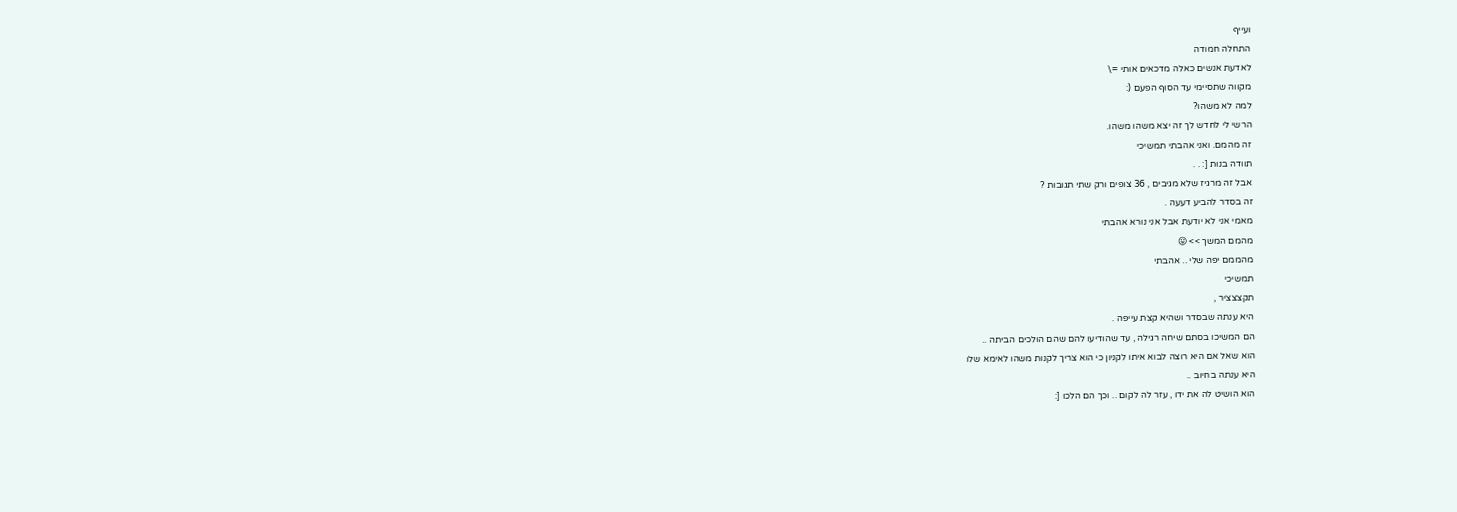ועייף
התחלה חמודה
לאדעת אנשים כאלה מדכאים אותי =\
מקווה שתסיימי עד הסוף הפעם (:
למה לא משהו?
הרשי לי לחדש לך זה יצא משהו משהו.
זה מהמם. ואני אהבתי תמשיכי
תוודה בנות [: . .
אבל זה מרגיז שלא מגיבים , 36 צופים ורק שתי תגובות ?
זה בסדר להביע דעעה .
מאמי אני לא יודעת אבל אני נורא אהבתי
מהמם המשך >> 😛
מהממם יפה שלי .. אהבתי
תמשיכי
תקצצציר ,
היא ענתה שבסדר ושהיא קצת עייפה .
הם המשיכו בסתם שיחה רגילה , עד שהודיעו להם שהם הולכים הביתה ..
הוא שאל אם היא רוצה לבוא איתו לקניון כי הוא צריך לקנות משהו לאימא שלו
היא ענתה בחיוב ..
הוא הושיט לה את ידו , עזר לה לקום .. וכך הם הלכו [: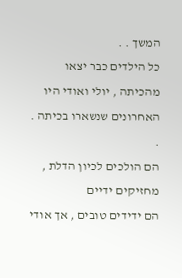המשך . .
כל הילדים כבר יצאו מהכיתה , יולי ואודי היו האחרונים שנשארו בכיתה . .
הם הולכים לכיון הדלת , מחזיקים ידיים
הם ידידים טובים , אך אודי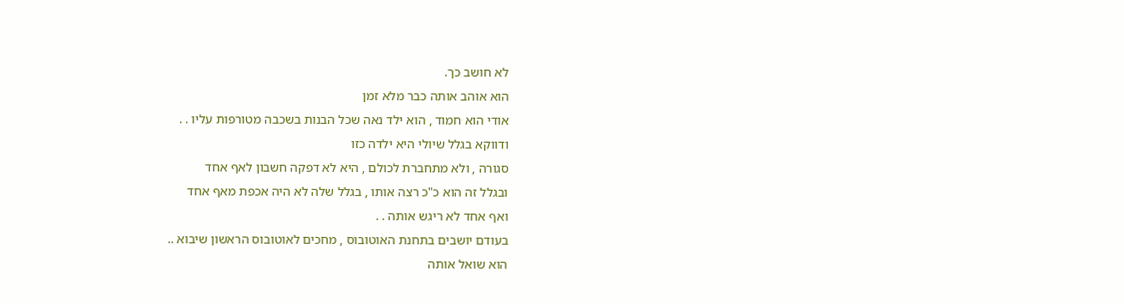לא חושב כך.
הוא אוהב אותה כבר מלא זמן
אודי הוא חמוד , הוא ילד נאה שכל הבנות בשכבה מטורפות עליו . .
ודווקא בגלל שיולי היא ילדה כזו
סגורה , ולא מתחברת לכולם , היא לא דפקה חשבון לאף אחד
ובגלל זה הוא כ"כ רצה אותו , בגלל שלה לא היה אכפת מאף אחד
ואף אחד לא ריגש אותה . .
בעודם יושבים בתחנת האוטובוס , מחכים לאוטובוס הראשון שיבוא ..
הוא שואל אותה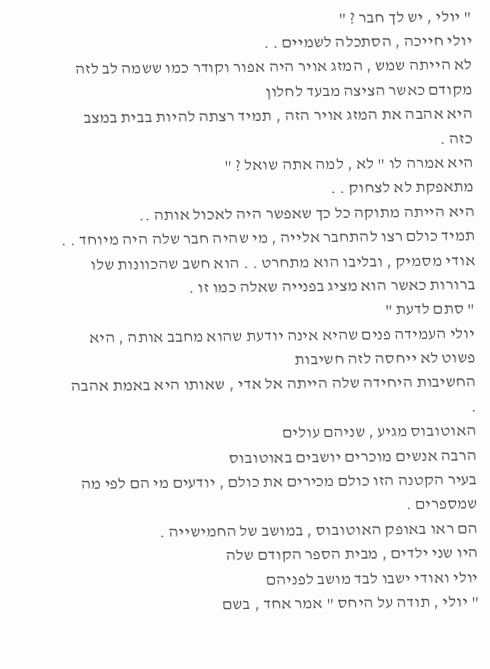" יולי , יש לך חבר ? "
יולי חייכה , הסתכלה לשמיים . .
לא הייתה שמש , המזג אויר היה אפור וקודר כמו ששמה לב לזה מקודם כאשר הציצה מבעד לחלון
היא אהבה את המזג אויר הזה , תמיד רצתה להיות בבית במצב כזה .
היא אמרה לו " לא , למה אתה שואל ? "
מתאפקת לא לצחוק . .
היא הייתה מתוקה כל כך שאפשר היה לאכול אותה ..
תמיד כולם רצו להתחבר אלייה , מי שהיה חבר שלה היה מיוחד . .
אודי מסמיק , ובליבו הוא מתחרט . . הוא חשב שהכוונות שלו ברורות כאשר הוא מציג בפנייה שאלה כמו זו .
" סתם לדעת "
יולי העמידה פנים שהיא אינה יודעת שהוא מחבב אותה , היא פשוט לא ייחסה לזה חשיבות
החשיבות היחידה שלה הייתה אל אדי , שאותו היא באמת אהבה .
האוטובוס מגיע , שניהם עולים
הרבה אנשים מוכרים יושבים באוטובוס
בעיר הקטנה הזו כולם מכירים את כולם , יודעים מי הם לפי מה שמספרים .
הם ראו באופק האוטובוס , במושב של החמישייה .
היו שני ילדים , מבית הספר הקודם שלה
יולי ואודי ישבו לבד מושב לפניהם
" יולי , תודה על היחס " אמר אחד , בשם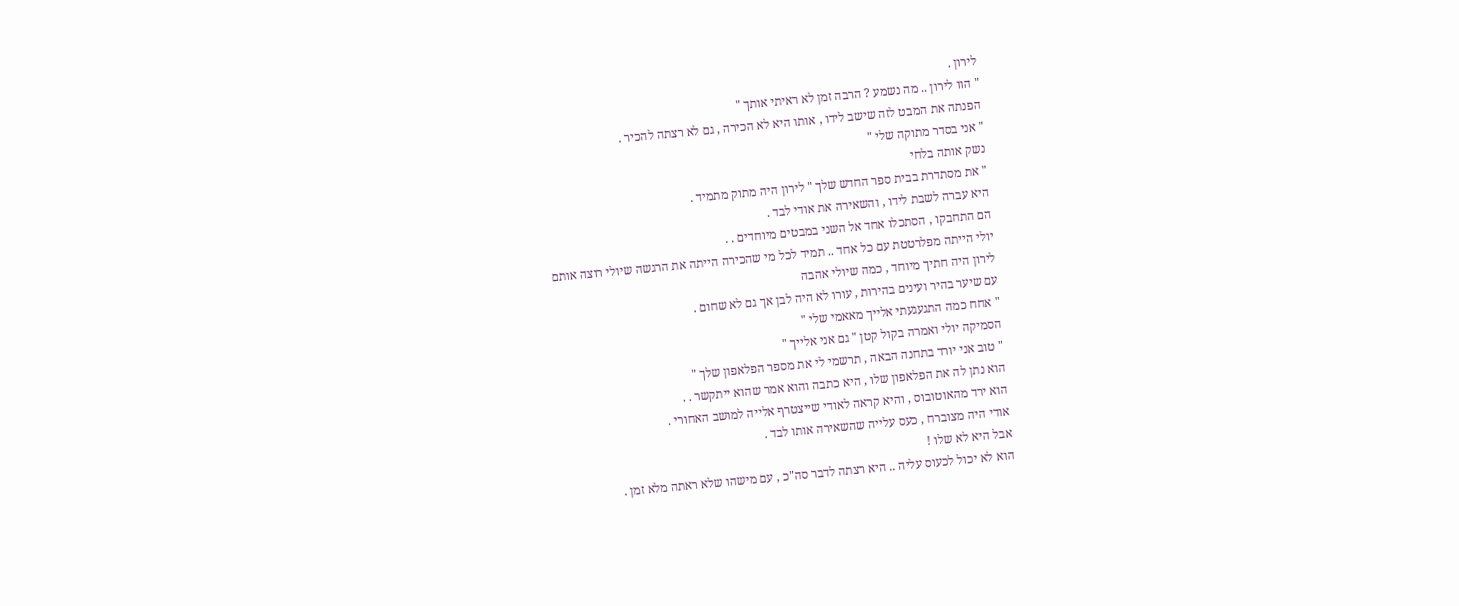לירון .
" הוו לירון .. מה נשמע ? הרבה זמן לא ראיתי אותך "
הפנתה את המבט לזה שישב לידו , אותו היא לא הכירה , גם לא רצתה להכיר .
" אני בסדר מתוקה שלי "
נשק אותה בלחי
" את מסתדרת בבית ספר החדש שלך " לירון היה מתוק מתמיד .
היא עברה לשבת לידו , והשאירה את אודי לבד .
הם התחבקו , הסתכלו אחד אל השני במבטים מיוחדים . .
יולי הייתה מפלרטטת עם כל אחד .. תמיד לכל מי שהכירה הייתה את הרגשה שיולי רוצה אותם
לירון היה חתיך מיוחד , כמה שיולי אהבה
עם שיער בהיר ועינים בהירות , עורו לא היה לבן אך גם לא שחום .
" אחח כמה התגעגעתי אלייך מאאמי שלי "
הסמיקה יולי ואמרה בקול קטן " גם אני אלייך "
" טוב אני יורד בתחנה הבאה , תרשמי לי את מספר הפלאפון שלך "
הוא נתן לה את הפלאפון שלו , היא כתבה והוא אמר שהוא ייתקשר . .
הוא ירד מהאוטובוס , והיא קראה לאודי שייצטרף אלייה למושב האחורי .
אודי היה מצוברח , כעס עלייה שהשאירה אותו לבד .
אבל היא לא שלו !
הוא לא יכול לכעוס עליה .. היא רצתה לדבר סה"כ , עם מישהו שלא ראתה מלא זמן .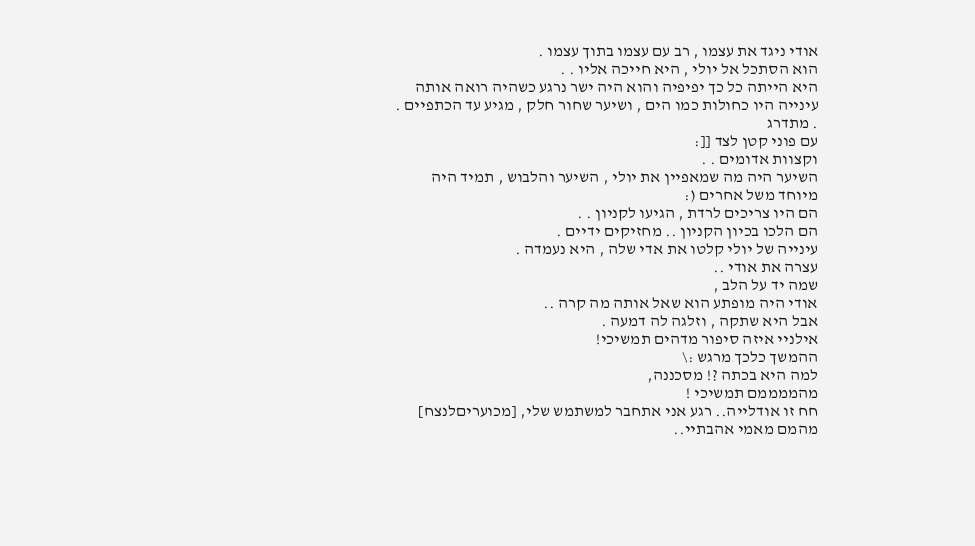אודי ניגד את עצמו , רב עם עצמו בתוך עצמו .
הוא הסתכל אל יולי , היא חייכה אליו . .
היא הייתה כל כך יפיפיה והוא היה ישר נרגע כשהיה רואה אותה
עינייה היו כחולות כמו הים , ושיער שחור חלק , מגיע עד הכתפיים . . מתדרג
עם פוני קטן לצד [[:
וקצוות אדומים . .
השיער היה מה שמאפיין את יולי , השיער והלבוש , תמיד היה מיוחד משל אחרים (:
הם היו צריכים לרדת , הגיעו לקניון . .
הם הלכו בכיון הקניון .. מחזיקים ידיים .
עינייה של יולי קלטו את אדי שלה , היא נעמדה .
עצרה את אודי ..
שמה יד על הלב ,
אודי היה מופתע הוא שאל אותה מה קרה ..
אבל היא שתקה , וזלגה לה דמעה .
אילניי איזה סיפור מדהים תמשיכי!
ההמשך כלכך מרגש :\
למה היא בכתה ?! מסכננה,
מהממממם תמשיכי !
חח זו אודלייה.. רגע אני אתחבר למשתמש שלי, [מכועריםלנצח]
מהמם מאמי אהבתיי..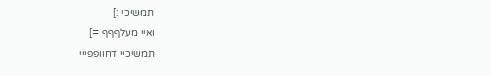תמשיכי :]
ואיי מעלףףף =]
תמשיכיי דחוופפייי